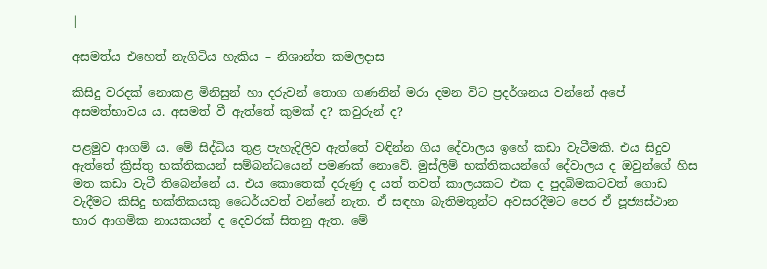|

අසමත්ය එහෙත් නැගිටිය හැකිය – නිශාන්ත කමලදාස

කිසිදු වරදක් නොකළ මිනිසුන් හා දරුවන් තොග ගණනින් මරා දමන විට ප්‍රදර්ශනය වන්නේ අපේ අසමත්භාවය ය. අසමත් වී ඇත්තේ කුමක් ද? කවුරුන් ද?

පළමුව ආගම් ය. මේ සිද්ධිය තුළ පැහැදිලිව ඇත්තේ වඳින්න ගිය දේවාලය ඉහේ කඩා වැටීමකි. එය සිදුව ඇත්තේ ක්‍රිස්තු භක්තිකයන් සම්බන්ධයෙන් පමණක් නොවේ. මුස්ලිම් භක්තිකයන්ගේ දේවාලය ද ඔවුන්ගේ හිස මත කඩා වැටී තිබෙන්නේ ය. එය කොතෙක් දරුණු ද යත් තවත් කාලයකට එක ද පුදබිමකටවත් ගොඩ වැදීමට කිසිදු භක්තිකයකු ධෛර්යවත් වන්නේ නැත. ඒ සඳහා බැතිමතුන්ට අවසරදීමට පෙර ඒ පූජ්‍යස්ථාන භාර ආගමික නායකයන් ද දෙවරක් සිතනු ඇත. මේ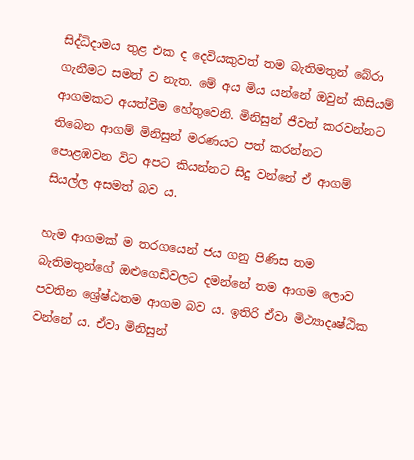සිද්ධිදාමය තුළ එක ද දෙවියකුවත් තම බැතිමතුන් බේරා ගැනීමට සමත් ව නැත. මේ අය මිය යන්නේ ඔවුන් කිසියම් ආගමකට අයත්වීම හේතුවෙනි. මිනිසුන් ජීවත් කරවන්නට තිබෙන ආගම් මිනිසුන් මරණයට පත් කරන්නට පොළඹවන විට අපට කියන්නට සිදු වන්නේ ඒ ආගම් සියල්ල අසමත් බව ය.

හැම ආගමක් ම තරගයෙන් ජය ගනු පිණිස තම බැතිමතුන්ගේ ඔළුගෙඩිවලට දමන්නේ තම ආගම ලොව පවතින ශ්‍රේෂ්ඨතම ආගම බව ය. ඉතිරි ඒවා ‍මිථ්‍යාදෘෂ්ඨික වන්නේ ය. ඒවා මිනිසුන්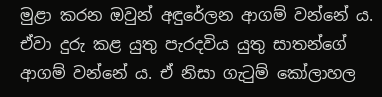මුළා කරන ඔවුන් අඳුරේලන ආගම් වන්නේ ය. ඒවා දුරු කළ යුතු පැරදවිය යුතු සාතන්ගේ ආගම් වන්නේ ය. ඒ නිසා ගැටුම් කෝලාහල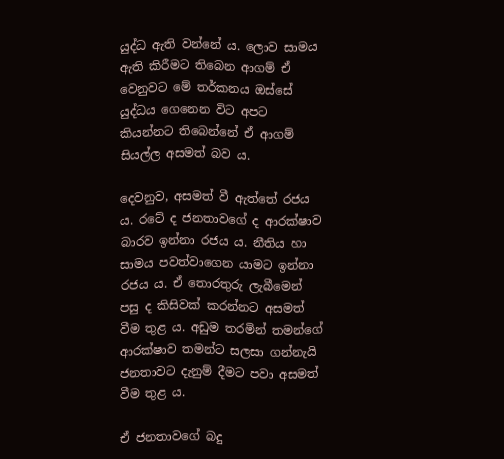යුද්ධ ඇති වන්නේ ය. ලොව සාමය ඇති කිරීමට තිබෙන ආගම් ඒ වෙනුවට මේ තර්කනය ඔස්සේ යුද්ධය ගෙනෙන විට අපට කියන්නට තිබෙන්නේ ඒ ආගම් සියල්ල අසමත් බව ය.

දෙවනුව, අසමත් වී ඇත්තේ රජය ය. රටේ ද ජනතාවගේ ද ආරක්ෂාව බාරව ඉන්නා රජය ය. නීතිය හා සාමය පවත්වාගෙන යාමට ඉන්නා රජය ය. ඒ තොරතුරු ලැබීමෙන් පසු ද කිසිවක් කරන්නට අසමත් වීම තුළ ය. අඩුම තරමින් තමන්ගේ ආරක්ෂාව තමන්ට සලසා ගන්නැයි ජනතාවට දැනුම් දීමට පවා අසමත් වීම තුළ ය.

ඒ ජනතාවගේ බදු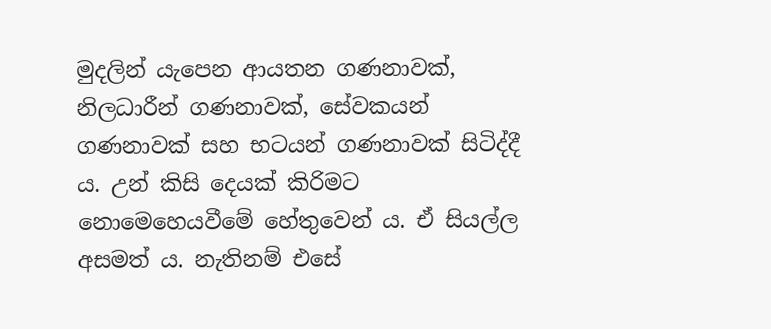මුදලින් යැපෙන ආයතන ගණනාවක්, නිලධාරීන් ගණනාවක්, සේවකයන් ගණනාවක් සහ භටයන් ගණනාවක් සිටිද්දී ය. උන් කිසි දෙයක් කිරිමට නොමෙහෙයවීමේ හේතුවෙන් ය. ඒ සියල්ල අසමත් ය. නැතිනම් එසේ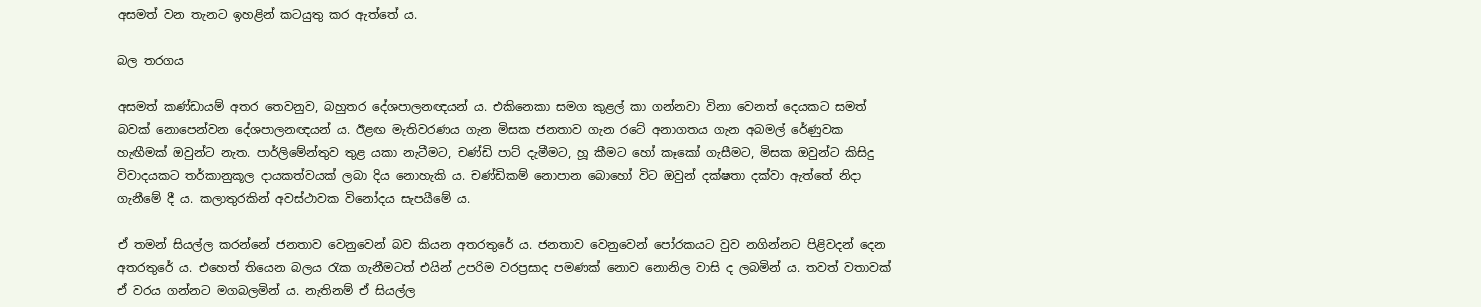අසමත් වන තැනට ඉහළින් කටයුතු කර ඇත්තේ ය.

බල තරගය

අසමත් කණ්ඩායම් අතර තෙවනුව, බහුතර දේශපාලනඥයන් ය. එකිනෙකා සමග කුළල් කා ගන්නවා විනා වෙනත් දෙයකට සමත් බවක් නොපෙන්වන දේශපාලනඥයන් ය. ඊළඟ මැතිවරණය ගැන මිසක ජනතාව ගැන රටේ අනාගතය ගැන අබමල් රේණුවක හැඟීමක් ඔවුන්ට නැත. පාර්ලිමේන්තුව තුළ යකා නැටීමට, චණ්ඩි පාට් දැමීමට, හූ කීමට හෝ කෑකෝ ගැසීමට, මිසක ඔවුන්ට කිසිදු විවාදයකට තර්කානුකූල දායකත්වයක් ලබා දිය නොහැකි ය. චණ්ඩිකම් නොපාන බොහෝ විට ඔවුන් දක්ෂතා දක්වා ඇත්තේ නිදා ගැනීමේ දී ය. කලාතුරකින් අවස්ථාවක විනෝදය සැපයීමේ ය.

ඒ තමන් සියල්ල කරන්නේ ජනතාව වෙනුවෙන් බව කියන අතරතුරේ ය. ජනතාව වෙනුවෙන් පෝරකයට වුව නගින්නට පිළිවදන් දෙන අතරතුරේ ය. එහෙත් තියෙන බලය රැක ගැනීමටත් එයින් උපරිම වරප්‍රසාද පමණක් නොව නොනිල වාසි ද ලබමින් ය. තවත් වතාවක් ඒ වරය ගන්නට මගබලමින් ය. නැතිනම් ඒ සියල්ල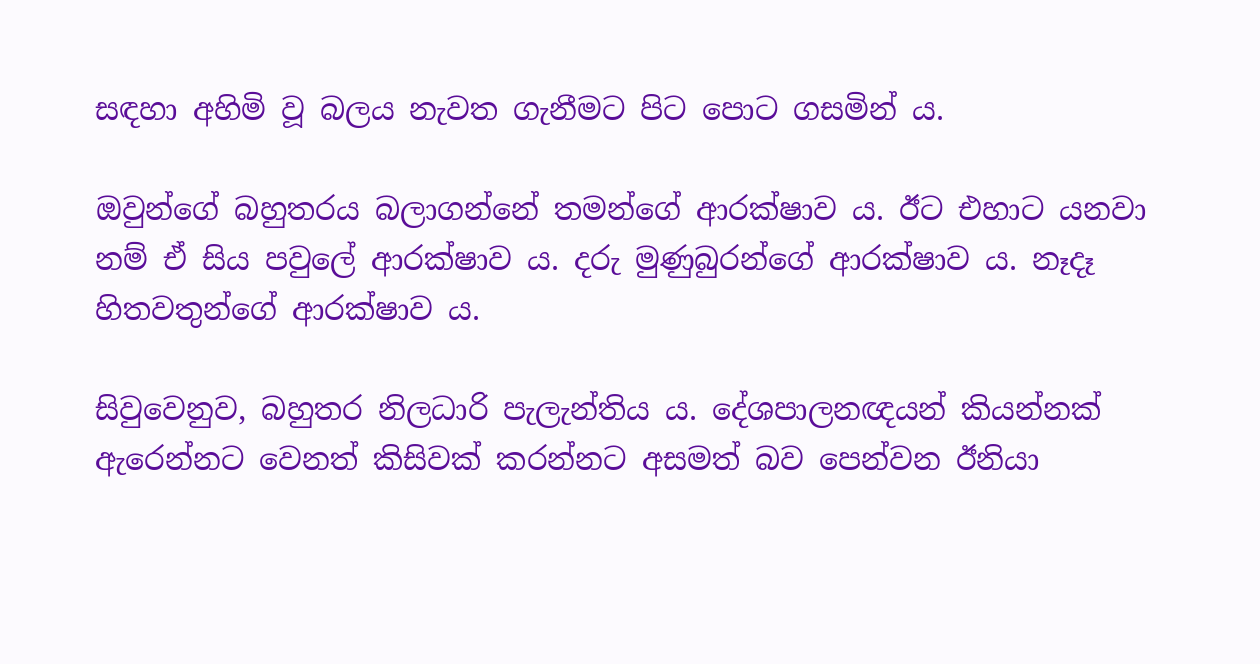සඳහා අහිමි වූ බලය නැවත ගැනීමට පිට පොට ගසමින් ය.

ඔවුන්ගේ බහුතරය බලාගන්නේ තමන්ගේ ආරක්ෂාව ය. ඊට එහාට යනවා නම් ඒ සිය පවුලේ ආරක්ෂාව ය. දරු මුණුබුරන්ගේ ආරක්ෂාව ය. නෑදෑ හිතවතුන්ගේ ආරක්ෂාව ය.

සිවුවෙනුව, බහුතර නිලධාරි පැලැන්තිය ය. දේශපාලනඥයන් කියන්නක් ඇරෙන්නට වෙනත් කිසිවක් කරන්නට අසමත් බව පෙන්වන ඊනියා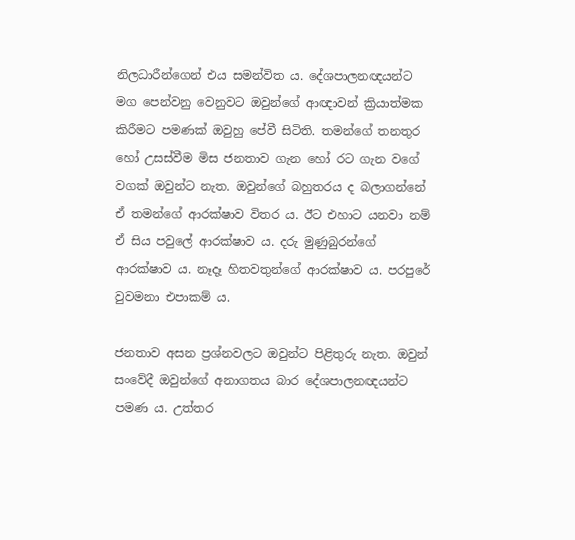නිලධාරීන්ගෙන් එය සමන්විත ය. දේශපාලනඥයන්ට මග පෙන්වනු වෙනුවට ඔවුන්ගේ ආඥාවන් ක්‍රියාත්මක කිරීමට පමණක් ඔවුහු පේවී සිටිති. තමන්ගේ තනතුර හෝ උසස්වීම මිස ජනතාව ගැන හෝ රට ගැන වගේ වගක් ඔවුන්ට නැත. ඔවුන්ගේ බහුතරය ද බලාගන්නේ ඒ තමන්ගේ ආරක්ෂාව විතර ය. ඊට එහාට යනවා නම් ඒ සිය පවුලේ ආරක්ෂාව ය. දරු මුණුබුරන්ගේ ආරක්ෂාව ය. නෑදෑ හිතවතුන්ගේ ආරක්ෂාව ය. පරපුරේ වුවමනා එපාකම් ය.

ජනතාව අසන ප්‍රශ්නවලට ඔවුන්ට පිළිතුරු නැත. ඔවුන් සංවේදී ඔවුන්ගේ අනාගතය බාර දේශපාලනඥයන්ට පමණ ය. උත්තර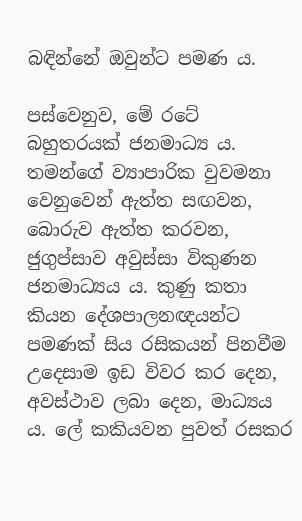බඳින්නේ ඔවුන්ට පමණ ය.

පස්වෙනුව, මේ රටේ බහුතරයක් ජනමාධ්‍ය ය. තමන්ගේ ව්‍යාපාරික වුවමනා වෙනුවෙන් ඇත්ත සඟවන, බොරුව ඇත්ත කරවන, ජුගුප්සාව අවුස්සා විකුණන ජනමාධ්‍යය ය. කුණු කතා කියන දේශපාලනඥයන්ට පමණක් සිය රසිකයන් පිනවීම උදෙසාම ඉඩ විවර කර දෙන, අවස්ථාව ලබා දෙන, මාධ්‍යය ය. ලේ කකියවන පුවත් රසකර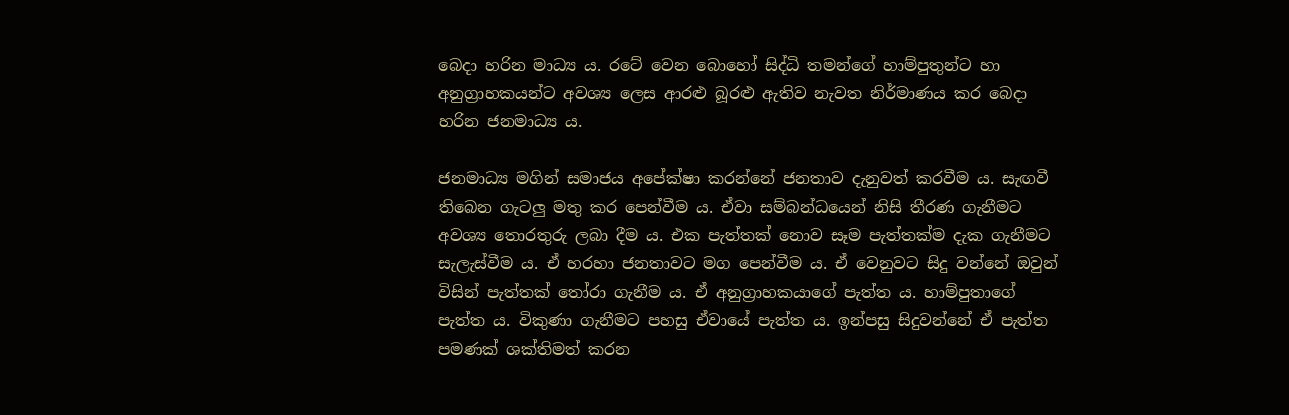බෙදා හරින මාධ්‍ය ය. රටේ වෙන බොහෝ සිද්ධි තමන්ගේ හාම්පුතුන්ට හා අනුග්‍රාහකයන්ට අවශ්‍ය ලෙස ආරළු බූරළු ඇතිව නැවත නිර්මාණය කර බෙදා හරින ජනමාධ්‍ය ය.

ජනමාධ්‍ය මගින් සමාජය අපේක්ෂා කරන්නේ ජනතාව දැනුවත් කරවීම ය. සැඟවී තිබෙන ගැටලු මතු කර පෙන්වීම ය. ඒවා සම්බන්ධයෙන් නිසි තීරණ ගැනීමට අවශ්‍ය තොරතුරු ලබා දීම ය. එක පැත්තක් නොව සෑම පැත්තක්ම දැක ගැනීමට සැලැස්වීම ය. ඒ හරහා ජනතාවට මග පෙන්වීම ය. ඒ වෙනුවට සිදු වන්නේ ඔවුන් විසින් පැත්තක් තෝරා ගැනීම ය. ඒ අනුග්‍රාහකයාගේ පැත්ත ය. හාම්පුතාගේ පැත්ත ය. විකුණා ගැනීමට පහසු ඒවායේ පැත්ත ය. ඉන්පසු සිදුවන්නේ ඒ පැත්ත පමණක් ශක්තිමත් කරන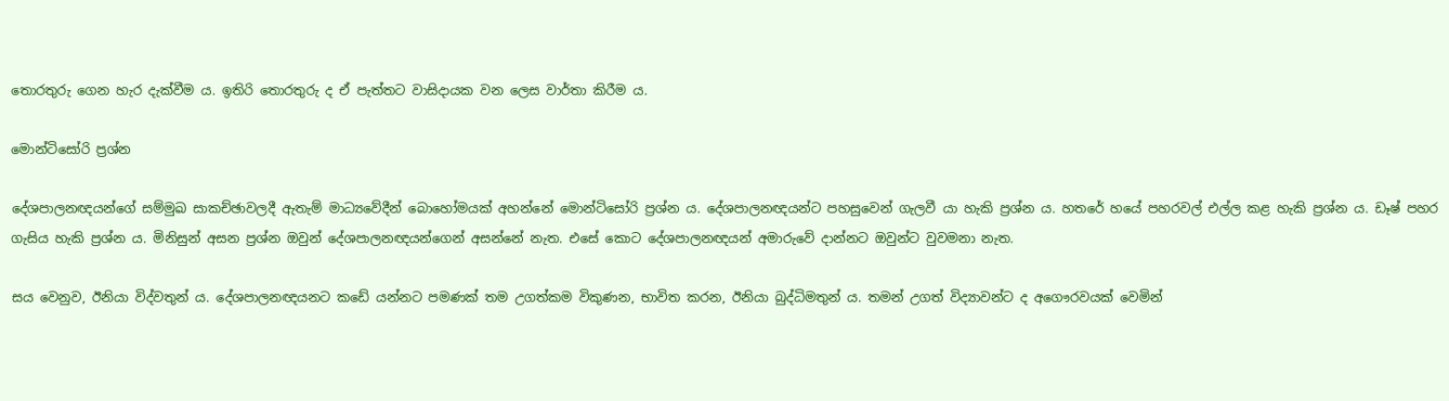තොරතුරු ගෙන හැර දැක්වීම ය. ඉතිරි තොරතුරු ද ඒ පැත්තට වාසිදායක වන ලෙස වාර්තා කිරීම ය.

මොන්ටිසෝරි ප්‍රශ්න

දේශපාලනඥයන්ගේ සම්මුඛ සාකච්ඡාවලදී ඇතැම් මාධ්‍යවේදීන් බොහෝමයක් අහන්නේ මොන්ටිසෝරි ප්‍රශ්න ය. දේශපාලනඥයන්ට පහසුවෙන් ගැලවී යා හැකි ප්‍රශ්න ය. හතරේ හයේ පහරවල් එල්ල කළ හැකි ප්‍රශ්න ය. ඩෑෂ් පහර ගැසිය හැකි ප්‍රශ්න ය. මිනිසුන් අසන ප්‍රශ්න ඔවුන් දේශපාලනඥයන්ගෙන් අසන්නේ නැත. එසේ කොට දේශපාලනඥයන් අමාරුවේ දාන්නට ඔවුන්ට වුවමනා නැත.

සය වෙනුව, ඊනියා විද්වතුන් ය. දේශපාලනඥයනට කඩේ යන්නට පමණක් තම උගත්කම විකුණන, භාවිත කරන, ඊනියා බුද්ධිමතුන් ය. තමන් උගත් විද්‍යාවන්ට ද අගෞරවයක් වෙමින්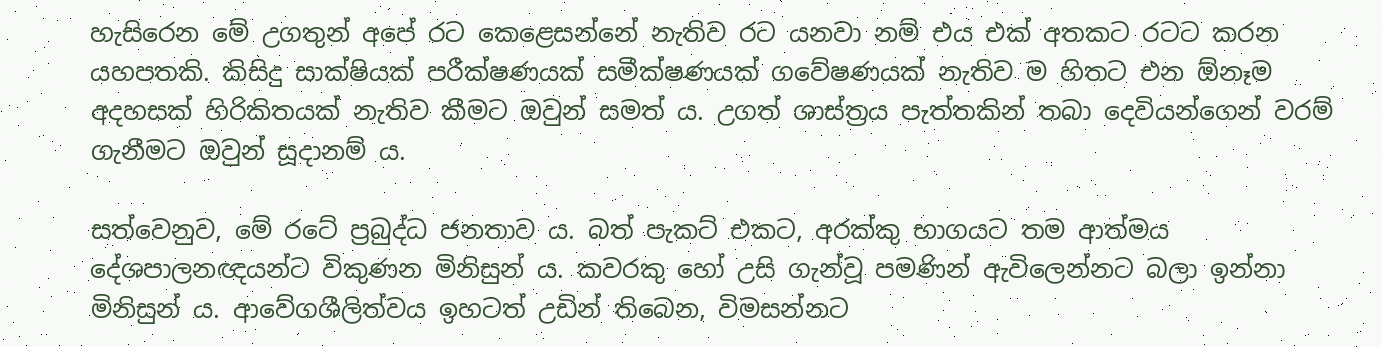හැසිරෙන මේ උගතුන් අපේ රට කෙළෙසන්නේ නැතිව රට යනවා නම් එය එක් අතකට රටට කරන යහපතකි. කිසිදු සාක්ෂියක් පරීක්ෂණයක් සමීක්ෂණයක් ගවේෂණයක් නැතිව ම හිතට එන ඕනෑම අදහසක් හිරිකිතයක් නැතිව කීමට ඔවුන් සමත් ය. උගත් ශාස්ත්‍රය පැත්තකින් තබා දෙවියන්ගෙන් වරම් ගැනීමට ඔවුන් සූදානම් ය.

සත්වෙනුව, මේ රටේ ප්‍රබුද්ධ ජනතාව ය. බත් පැකට් එකට, අරක්කු භාගයට තම ආත්මය දේශපාලනඥයන්ට විකුණන මිනිසුන් ය. කවරකු හෝ උසි ගැන්වූ පමණින් ඇවිලෙන්නට බලා ඉන්නා මිනිසුන් ය. ආවේගශීලිත්වය ඉහටත් උඩින් තිබෙන, විමසන්නට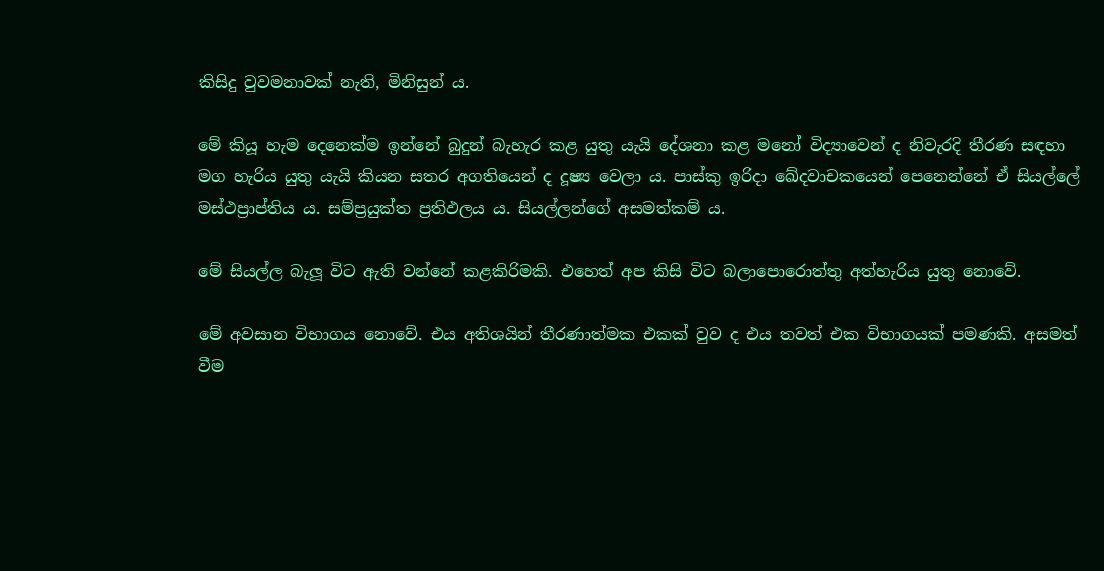කිසිදු වුවමනාවක් නැති, මිනිසුන් ය.

මේ කියූ හැම දෙනෙක්ම ඉන්නේ බුදුන් බැහැර කළ යුතු යැයි දේශනා කළ මනෝ විද්‍යාවෙන් ද නිවැරදි තීරණ සඳහා මග හැරිය යුතු යැයි කියන සතර අගතියෙන් ද දූෂ්‍ය වෙලා ය. පාස්කු ඉරිදා ඛේදවාචකයෙන් පෙනෙන්නේ ඒ සියල්ලේ මස්ථප්‍රාප්තිය ය. සම්ප්‍රයුක්ත ප්‍රතිඵලය ය. සියල්ලන්ගේ අසමත්කම් ය.

මේ සියල්ල බැලූ විට ඇති වන්නේ කළකිරිමකි. එහෙත් අප කිසි විට බලාපොරොත්තු අත්හැරිය යුතු නොවේ.

මේ අවසාන විභාගය නොවේ. එය අතිශයින් තීරණාත්මක එකක් වුව ද එය තවත් එක විභාගයක් පමණකි. අසමත් වීම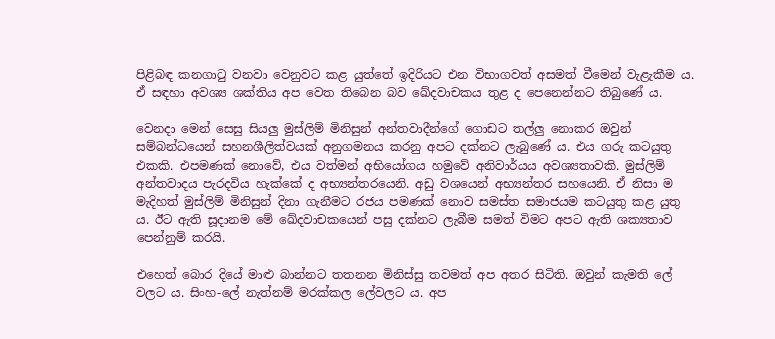පිළිබඳ කනගාටු වනවා වෙනුවට කළ යුත්තේ ඉදිරියට එන විභාගවත් අසමත් වීමෙන් වැළැකීම ය. ඒ සඳහා අවශ්‍ය ශක්තිය අප වෙත තිබෙන බව ඛේදවාචකය තුළ ද පෙනෙන්නට තිබුණේ ය.

වෙනදා මෙන් සෙසු සියලු මුස්ලිම් මිනිසුන් අන්තවාදීන්ගේ ගොඩට තල්ලු නොකර ඔවුන් සම්බන්ධයෙන් සහනශීලිත්වයක් අනුගමනය කරනු අපට දක්නට ලැබුණේ ය. එය ගරු කටයුතු එකකි. එපමණක් නොවේ, එය වත්මන් අභියෝගය හමුවේ අනිවාර්යය අවශ්‍යතාවකි. මුස්ලිම් අන්තවාදය පැරදවිය හැක්කේ ද අභ්‍යන්තරයෙනි. අඩු වශයෙන් අභ්‍යන්තර සහයෙනි. ඒ නිසා ම මැදිහත් මුස්ලිම් මිනිසුන් දිනා ගැනීමට රජය පමණක් නොව සමස්ත සමාජයම කටයුතු කළ යුතු ය. ඊට ඇති සූදානම මේ ඛේදවාචකයෙන් පසු දක්නට ලැබීම සමත් විමට අපට ඇති ශක්‍යතාව පෙන්නුම් කරයි.

එහෙත් බොර දියේ මාළු බාන්නට තතනන මිනිස්සු තවමත් අප අතර සිටිති. ඔවුන් කැමති ලේ වලට ය. සිංහ-ලේ නැත්නම් මරක්කල ලේවලට ය. අප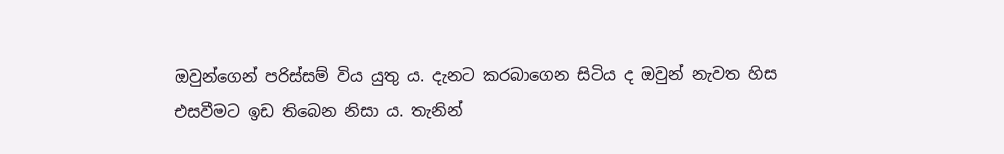ඔවුන්ගෙන් පරිස්සම් විය යුතු ය. දැනට කරබාගෙන සිටිය ද ඔවුන් නැවත හිස එසවීමට ඉඩ තිබෙන නිසා ය. තැනින්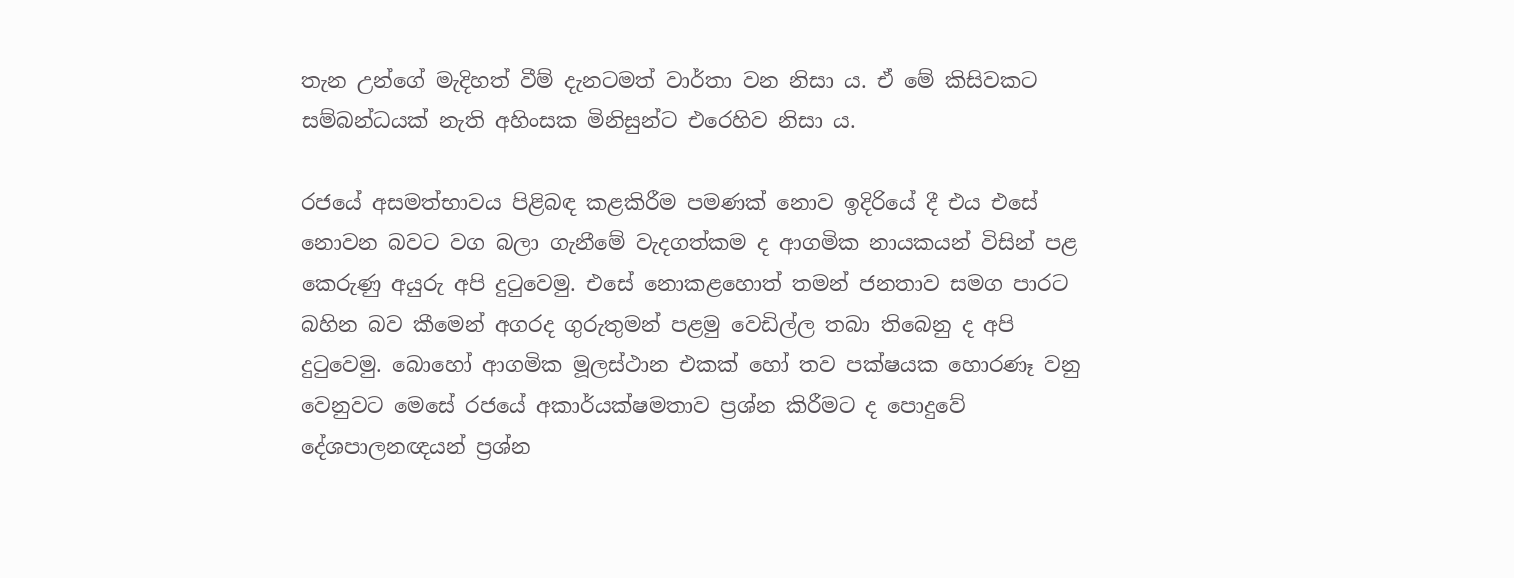තැන උන්ගේ මැදිහත් වීම් දැනටමත් වාර්තා වන නිසා ය. ඒ මේ කිසිවකට සම්බන්ධයක් නැති අහිංසක මිනිසුන්ට එරෙහිව නිසා ය.

රජයේ අසමත්භාවය පිළිබඳ කළකිරීම පමණක් නොව ඉදිරියේ දී එය එසේ නොවන බවට වග බලා ගැනීමේ වැදගත්කම ද ආගමික නායකයන් විසින් පළ කෙරුණු අයුරු අපි දුටුවෙමු. එසේ නොකළහොත් තමන් ජනතාව සමග පාරට බහින බව කීමෙන් අගරද ගුරුතුමන් පළමු වෙඩිල්ල තබා තිබෙනු ද අපි දුටුවෙමු. බොහෝ ආගමික මූලස්ථාන එකක් හෝ තව පක්ෂයක හොරණෑ වනු වෙනුවට මෙසේ රජයේ අකාර්යක්ෂමතාව ප්‍රශ්න කිරීමට ද පොදුවේ දේශපාලනඥයන් ප්‍රශ්න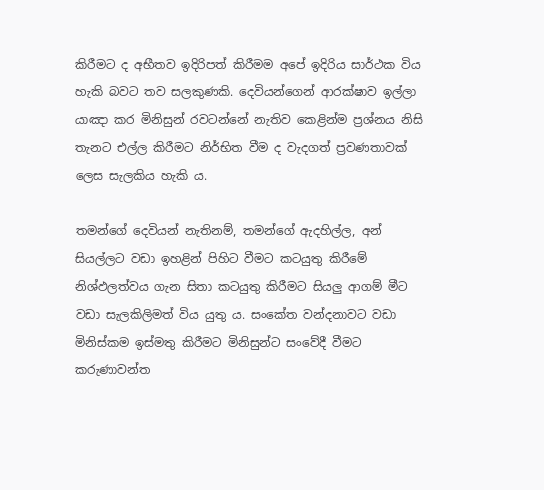කිරීමට ද අභීතව ඉදිරිපත් කිරීමම අපේ ඉදිරිය සාර්ථක විය හැකි බවට තව සලකුණකි. දෙවියන්ගෙන් ආරක්ෂාව ඉල්ලා යාඤා කර මිනිසුන් රවටන්නේ නැතිව කෙළින්ම ප්‍රශ්නය නිසි තැනට එල්ල කිරීමට නිර්භිත වීම ද වැදගත් ප්‍රවණතාවක් ලෙස සැලකිය හැකි ය.

තමන්ගේ දෙවියන් නැතිනම්, තමන්ගේ ඇදහිල්ල, අන් සියල්ලට වඩා ඉහළින් පිහිට වීමට කටයුතු කිරීමේ නිශ්ඵලත්වය ගැන සිතා කටයුතු කිරීමට සියලු ආගම් මීට වඩා සැලකිලිමත් විය යුතු ය. සංකේත වන්දනාවට වඩා මිනිස්කම ඉස්මතු කිරීමට මිනිසුන්ට සංවේදී වීමට කරුණාවන්ත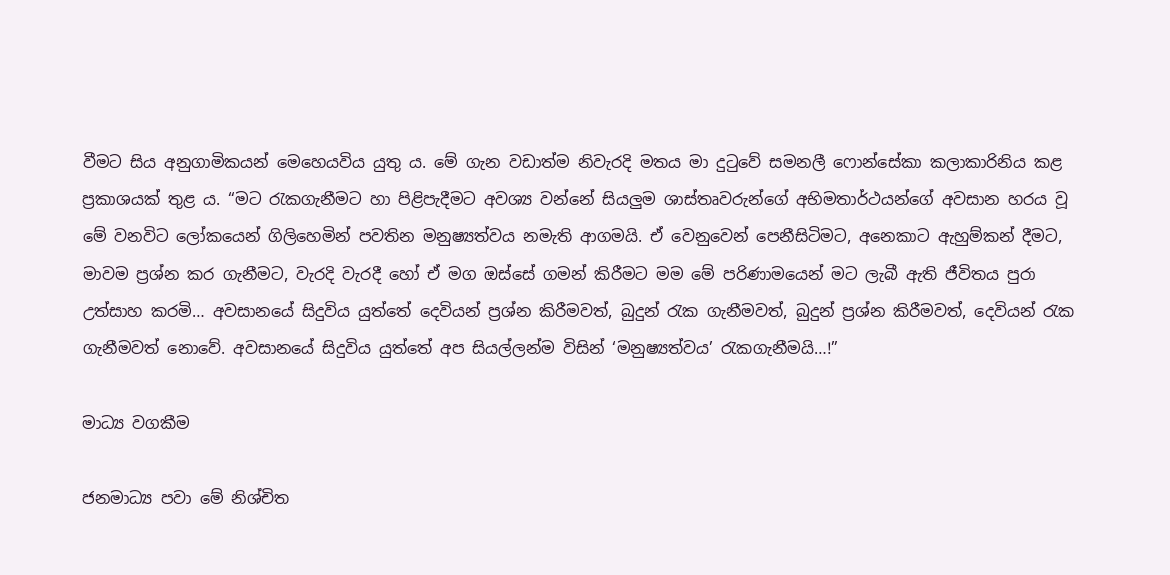වීමට සිය අනුගාමිකයන් මෙහෙයවිය යුතු ය. මේ ගැන වඩාත්ම නිවැරදි මතය මා දුටුවේ සමනලී ෆොන්සේකා කලාකාරිනිය කළ ප්‍රකාශයක් තුළ ය. “මට රැකගැනීමට හා පිළිපැදීමට අවශ්‍ය වන්නේ සියලුම ශාස්තෘවරුන්ගේ අභිමතාර්ථයන්ගේ අවසාන හරය වූ මේ වනවිට ලෝකයෙන් ගිලිහෙමින් පවතින මනුෂ්‍යත්වය නමැති ආගමයි. ඒ වෙනුවෙන් පෙනීසිටිමට, අනෙකාට ඇහුම්කන් දීමට, මාවම ප්‍රශ්න කර ගැනීමට, වැරදි වැරදී හෝ ඒ මග ඔස්සේ ගමන් කිරීමට මම මේ පරිණාමයෙන් මට ලැබී ඇති ජීවිතය පුරා උත්සාහ කරමි… අවසානයේ සිදුවිය යුත්තේ දෙවියන් ප්‍රශ්න කිරීමවත්, බුදුන් රැක ගැනීමවත්, බුදුන් ප්‍රශ්න කිරීමවත්, දෙවියන් රැක ගැනීමවත් නොවේ. අවසානයේ සිදුවිය යුත්තේ අප සියල්ලන්ම විසින් ‘මනුෂ්‍යත්වය’ රැකගැනීමයි…!”

මාධ්‍ය වගකීම

ජනමාධ්‍ය පවා මේ නිශ්චිත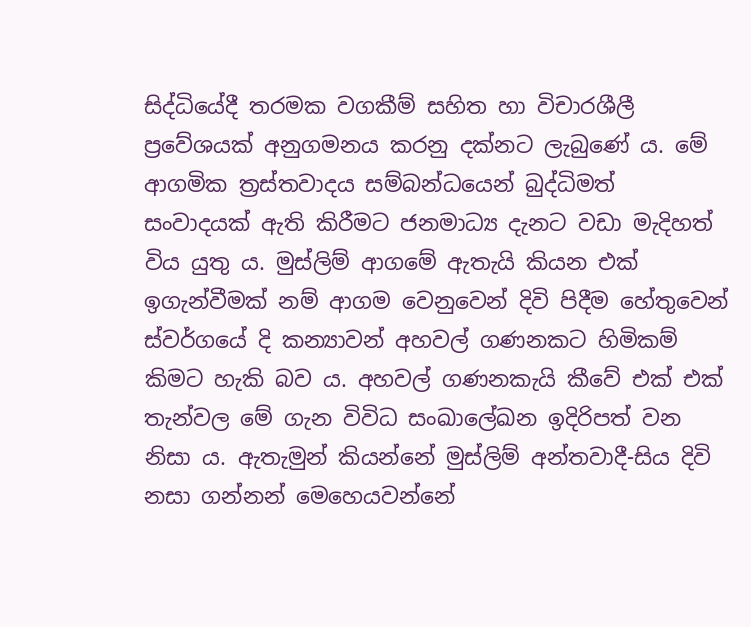සිද්ධියේදී තරමක වගකීම් සහිත හා විචාරශීලී ප්‍රවේශයක් අනුගමනය කරනු දක්නට ලැබුණේ ය. මේ ආගමික ත්‍රස්තවාදය සම්බන්ධයෙන් බුද්ධිමත් සංවාදයක් ඇති කිරීමට ජනමාධ්‍ය දැනට වඩා මැදිහත් විය යුතු ය. මුස්ලිම් ආගමේ ඇතැයි කියන එක් ඉගැන්වීමක් නම් ආගම වෙනුවෙන් දිවි පිදීම හේතුවෙන් ස්වර්ගයේ දි කන්‍යාවන් අහවල් ගණනකට හිමිකම් කිමට හැකි බව ය. අහවල් ගණනකැයි කීවේ එක් එක් තැන්වල මේ ගැන විවිධ සංඛාලේඛන ඉදිරිපත් වන නිසා ය. ඇතැමුන් කියන්නේ මුස්ලිම් අන්තවාදී-සිය දිවි නසා ගන්නන් මෙහෙයවන්නේ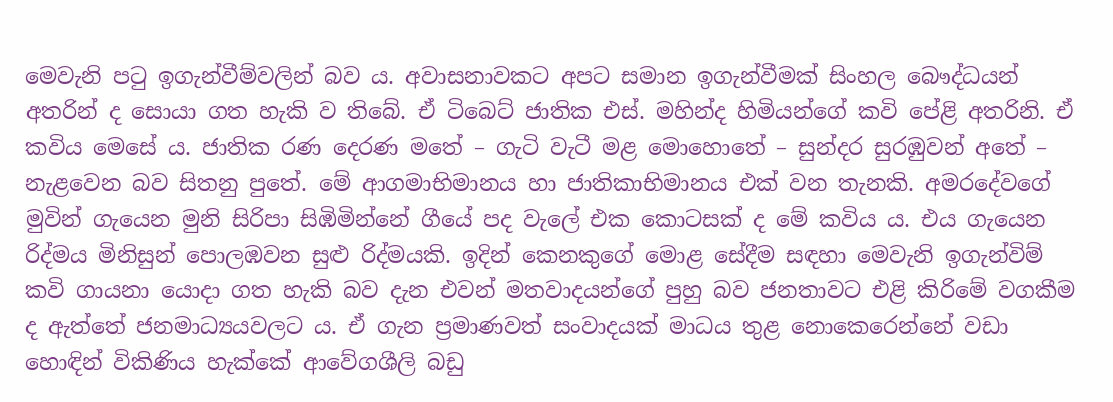මෙවැනි පටු ඉගැන්වීම්වලින් බව ය. අවාසනාවකට අපට සමාන ඉගැන්වීමක් සිංහල බෞද්ධයන් අතරින් ද සොයා ගත හැකි ව තිබේ. ඒ ටිබෙට් ජාතික එස්. මහින්ද හිමියන්ගේ කවි පේළි අතරිනි. ඒ කවිය මෙසේ ය. ජාතික රණ දෙරණ මතේ – ගැටි වැටී මළ මොහොතේ – සුන්දර සුරඹුවන් අතේ – නැළවෙන බව සිතනු පුතේ. මේ ආගමාභිමානය හා ජාතිකාභිමානය එක් වන තැනකි. අමරදේවගේ මුවින් ගැයෙන මුනි සිරිපා සිඹිමින්නේ ගීයේ පද වැලේ එක කොටසක් ද මේ කවිය ය. එය ගැයෙන රිද්මය මිනිසුන් පොලඹවන සුළු රිද්මයකි. ඉදින් කෙනකුගේ මොළ සේදීම සඳහා මෙවැනි ඉගැන්විම් කවි ගායනා යොදා ගත හැකි බව දැන එවන් මතවාදයන්ගේ පුහු බව ජනතාවට එළි කිරිමේ වගකීම ද ඇත්තේ ජනමාධ්‍යයවලට ය. ඒ ගැන ප්‍රමාණවත් සංවාදයක් මාධය තුළ නොකෙරෙන්නේ වඩා හොඳින් විකිණිය හැක්කේ ආවේගශීලි බඩු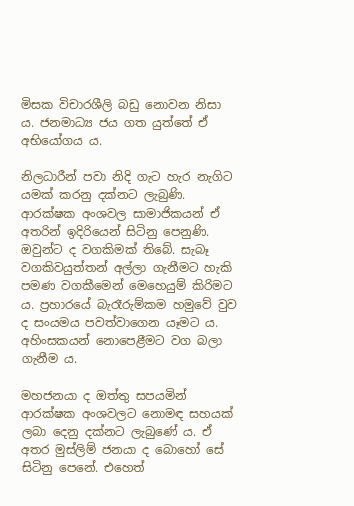මිසක විචාරශීලි බඩු නොවන නිසා ය. ජනමාධ්‍ය ජය ගත යුත්තේ ඒ අභියෝගය ය.

නිලධාරීන් පවා නිදි ගැට හැර නැගිට යමක් කරනු දක්නට ලැබුණි. ආරක්ෂක අංශවල සාමාජිකයන් ඒ අතරින් ඉදිරියෙන් සිටිනු පෙනුණි. ඔවුන්ට ද වගකිමක් තිබේ. සැබෑ වගකිවයුත්තන් අල්ලා ගැනීමට හැකි පමණ වගකීමෙන් මෙහෙයුම් කිරිමට ය. ප්‍රහාරයේ බැරෑරුම්කම හමුවේ වුව ද සංයමය පවත්වාගෙන යෑමට ය. අහිංසකයන් නොපෙළීමට වග බලා ගැනීම ය.

මහජනයා ද ඔත්තු සපයමින් ආරක්ෂක අංශවලට නොමඳ සහයක් ලබා දෙනු දක්නට ලැබුණේ ය. ඒ අතර මුස්ලිම් ජනයා ද බොහෝ සේ සිටිනු පෙනේ. එහෙත්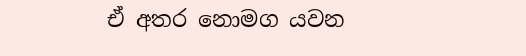ඒ අතර නොමග යවන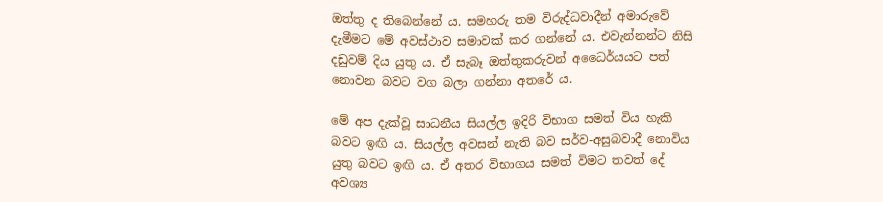ඔත්තු ද තිබෙන්නේ ය. සමහරු තම විරුද්ධවාදීන් අමාරුවේ දැමීමට මේ අවස්ථාව සමාවක් කර ගන්නේ ය. එවැන්නන්ට නිසි දඩුවම් දිය යුතු ය. ඒ සැබෑ ඔත්තුකරුවන් අධෛර්යයට පත් නොවන බවට වග බලා ගන්නා අතරේ ය.

මේ අප දැක්වූ සාධනීය සියල්ල ඉදිරි විභාග සමත් විය හැකි බවට ඉඟි ය. සියල්ල අවසන් නැති බව සර්ව-අසුබවාදී නොවිය යුතු බවට ඉඟි ය. ඒ අතර විභාගය සමත් විමට තවත් දේ අවශ්‍ය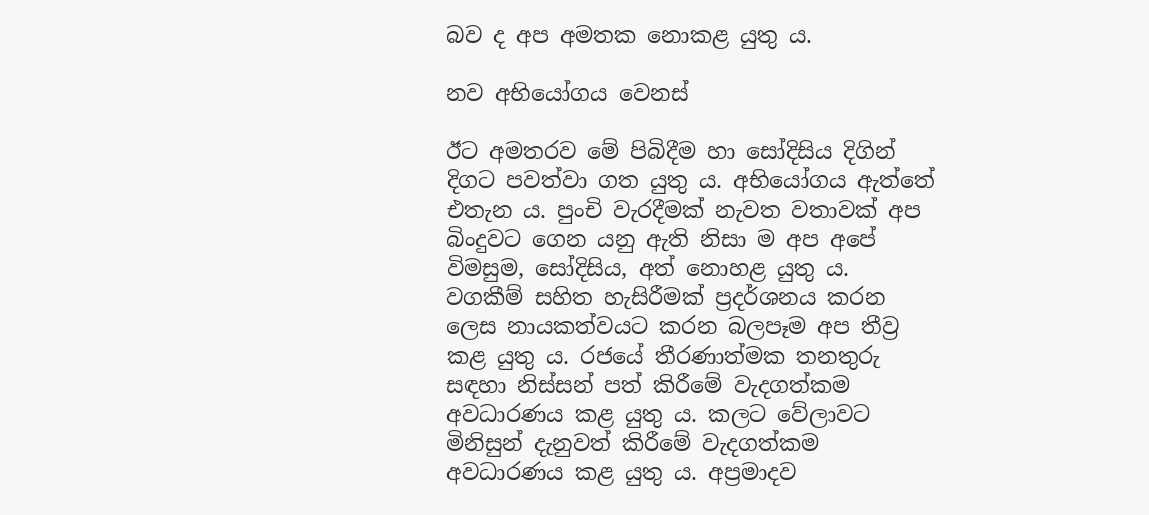බව ද අප අමතක නොකළ යුතු ය.

නව අභියෝගය වෙනස්

ඊට අමතරව මේ පිබිදීම හා සෝදිසිය දිගින් දිගට පවත්වා ගත යුතු ය. අභියෝගය ඇත්තේ එතැන ය. පුංචි වැරදීමක් නැවත වතාවක් අප බිංදුවට ගෙන යනු ඇති නිසා ම අප අපේ විමසුම, සෝදිසිය, අත් නොහළ යුතු ය. වගකීම් සහිත හැසිරීමක් ප්‍රදර්ශනය කරන ලෙස නායකත්වයට කරන බලපෑම අප තීව්‍ර කළ යුතු ය. රජයේ තීරණාත්මක තනතුරු සඳහා නිස්සන් පත් කිරීමේ වැදගත්කම අවධාරණය කළ යුතු ය. කලට වේලාවට මිනිසුන් දැනුවත් කිරීමේ වැදගත්කම අවධාරණය කළ යුතු ය. අප්‍රමාදව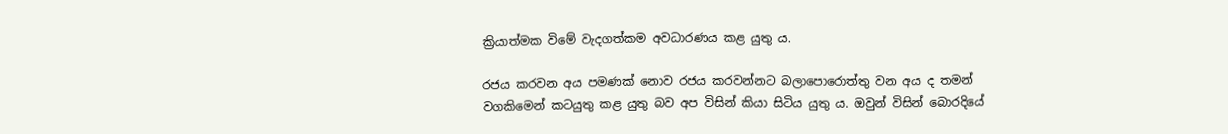ක්‍රියාත්මක විමේ වැදගත්කම අවධාරණය කළ යුතු ය.

රජය කරවන අය පමණක් නොව රජය කරවන්නට බලාපොරොත්තු වන අය ද තමන් වගකිමෙන් කටයුතු කළ යුතු බව අප විසින් කියා සිටිය යුතු ය. ඔවුන් විසින් බොරදියේ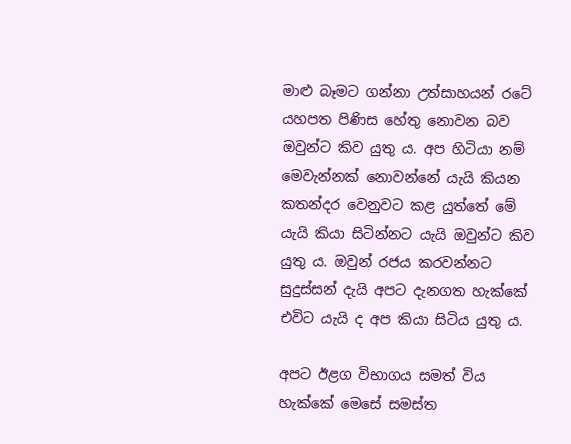මාළු බෑමට ගන්නා උත්සාහයන් රටේ යහපත පිණිස හේතු නොවන බව ඔවුන්ට කිව යුතු ය. අප හිටියා නම් මෙවැන්නක් නොවන්නේ යැයි කියන කතන්දර වෙනුවට කළ යුත්තේ මේ යැයි කියා සිටින්නට යැයි ඔවුන්ට කිව යුතු ය. ඔවුන් රජය කරවන්නට සුදුස්සන් දැයි අපට දැනගත හැක්කේ එවිට යැයි ද අප කියා සිටිය යුතු ය.

අපට ඊළග විභාගය සමත් විය හැක්කේ මෙසේ සමස්ත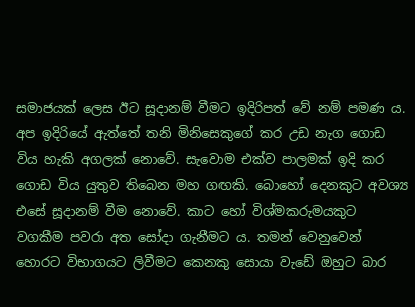සමාජයක් ලෙස ඊට සූදානම් වීමට ඉදිරිපත් වේ නම් පමණ ය. අප ඉදිරියේ ඇත්තේ තනි මිනිසෙකුගේ කර උඩ නැග ගොඩ විය හැකි අගලක් නොවේ. සැවොම එක්ව පාලමක් ඉදි කර ගොඩ විය යුතුව තිබෙන මහ ගඟකි. බොහෝ දෙනකුට අවශ්‍ය එසේ සූදානම් වීම නොවේ. කාට හෝ විශ්මකරුමයකුට වගකීම පවරා අත සෝදා ගැනීමට ය. තමන් වෙනුවෙන් හොරට විභාගයට ලිවීමට කෙනකු සොයා වැඩේ ඔහුට බාර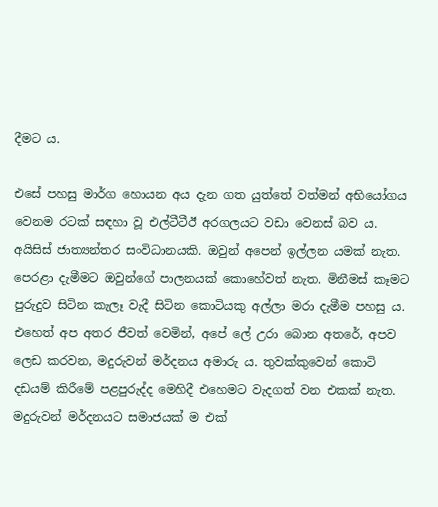දීමට ය.

එසේ පහසු මාර්ග හොයන අය දැන ගත යුත්තේ වත්මන් අභියෝගය වෙනම රටක් සඳහා වූ එල්ටීටීඊ අරගලයට වඩා වෙනස් බව ය. අයිසිස් ජාත්‍යන්තර සංවිධානයකි. ඔවුන් අපෙන් ඉල්ලන යමක් නැත. පෙරළා දැමීමට ඔවුන්ගේ පාලනයක් කොහේවත් නැත. මිනීමස් කෑමට පුරුදුව සිටින කැලෑ වැදී සිටින කොටියකු අල්ලා මරා දැමීම පහසු ය. එහෙත් අප අතර ජීවත් වෙමින්, අපේ ලේ උරා බොන අතරේ, අපව ලෙඩ කරවන, මදුරුවන් මර්දනය අමාරු ය. තුවක්කුවෙන් කොටි දඩයම් කිරීමේ පළපුරුද්ද මෙහිදී එහෙමට වැදගත් වන එකක් නැත. මදුරුවන් මර්දනයට සමාජයක් ම එක්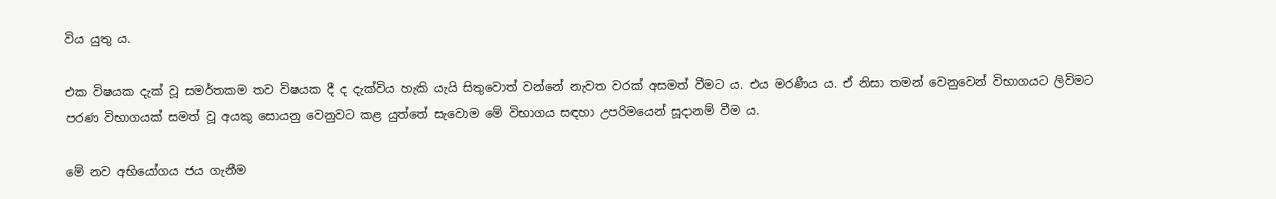විය යුතු ය.

එක විෂයක දැක් වූ සමර්තකම තව විෂයක දී ද දැක්විය හැකි යැයි සිතුවොත් වන්නේ නැවත වරක් අසමත් වීමට ය. එය මරණීය ය. ඒ නිසා තමන් වෙනුවෙන් විභාගයට ලිවිමට පරණ විභාගයක් සමත් වූ අයකු සොයනු වෙනුවට කළ යුත්තේ සැවොම මේ විභාගය සඳහා උපරිමයෙන් සූදානම් වීම ය.

මේ නව අභියෝගය ජය ගැනීම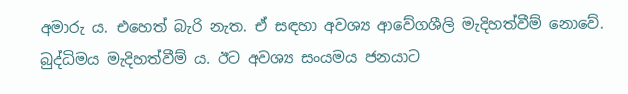අමාරු ය. එහෙත් බැරි නැත. ඒ සඳහා අවශ්‍ය ආවේගශීලි මැදිහත්වීම් නොවේ. බුද්ධිමය මැදිහත්වීම් ය. ඊට අවශ්‍ය සංයමය ජනයාට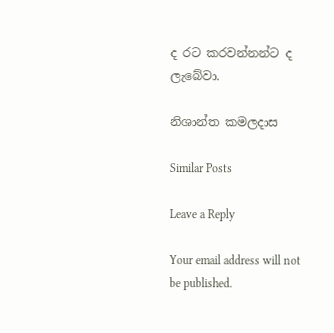ද රට කරවන්නන්ට ද ලැබේවා.

නිශාන්ත කමලදාස

Similar Posts

Leave a Reply

Your email address will not be published.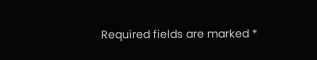Required fields are marked *